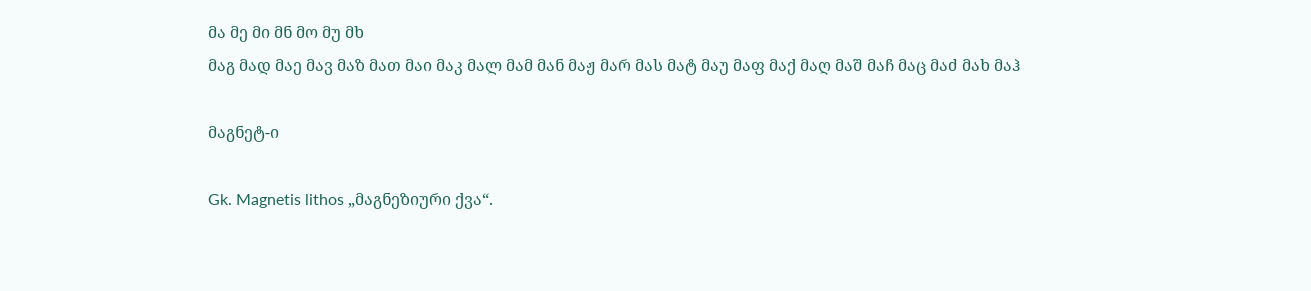მა მე მი მნ მო მუ მხ
მაგ მად მაე მავ მაზ მათ მაი მაკ მალ მამ მან მაჟ მარ მას მატ მაუ მაფ მაქ მაღ მაშ მაჩ მაც მაძ მახ მაჰ

მაგნეტ-ი

Gk. Magnetis lithos „მაგნეზიური ქვა“.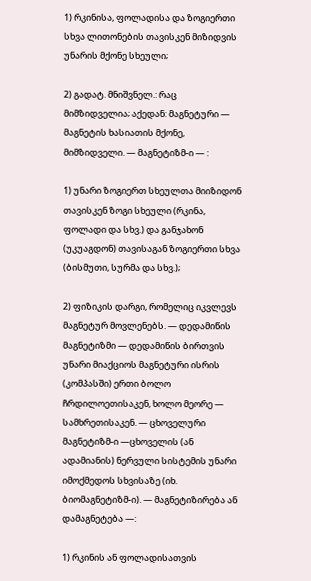1) რკინისა, ფოლადისა და ზოგიერთი სხვა ლითონების თავისკენ მიზიდვის უნარის მქონე სხეული;

2) გადატ. მნიშვნელ.: რაც მიმზიდველია; აქედან: მაგნეტური — მაგნეტის ხასიათის მქონე, მიმზიდველი. — მაგნეტიზმ-ი ― :

1) უნარი ზოგიერთ სხეულთა მიიზიდონ თავისკენ ზოგი სხეული (რკინა, ფოლადი და სხვ.) და განჯახონ (უკუაგდონ) თავისაგან ზოგიერთი სხვა (ბისმუთი, სურმა და სხვ.);

2) ფიზიკის დარგი, რომელიც იკვლევს მაგნეტურ მოვლენებს. — დედამიწის მაგნეტიზმი — დედამიწის ბირთვის უნარი მიაქციოს მაგნეტური ისრის (კომპასში) ერთი ბოლო ჩრდილოეთისაკენ, ხოლო მეორე — სამხრეთისაკენ. — ცხოველური მაგნეტიზმ-ი —ცხოველის (ან ადამიანის) ნერვული სისტემის უნარი იმოქმედოს სხვისაზე (იხ. ბიომაგნეტიზმ-ი). — მაგნეტიზირება ან დამაგნეტება —:

1) რკინის ან ფოლადისათვის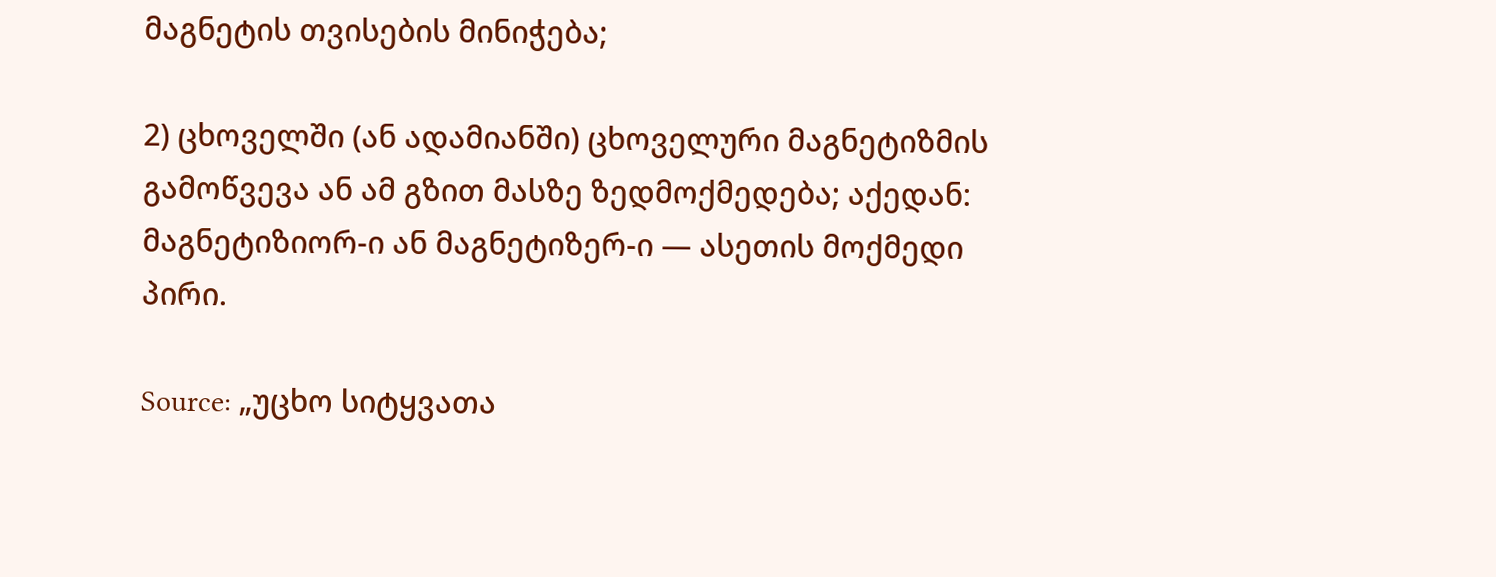მაგნეტის თვისების მინიჭება;

2) ცხოველში (ან ადამიანში) ცხოველური მაგნეტიზმის გამოწვევა ან ამ გზით მასზე ზედმოქმედება; აქედან: მაგნეტიზიორ-ი ან მაგნეტიზერ-ი — ასეთის მოქმედი პირი.

Source: „უცხო სიტყვათა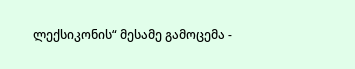ლექსიკონის“ მესამე გამოცემა -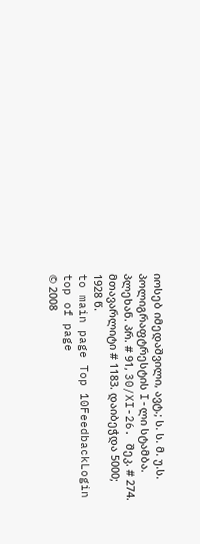იოსებ იმედაშვილი, ავტ.; ს. ს. მ. უ.ს. პოლიგრაფტრესტის I-ლი სტამბა. პლეხან. პრ. # 91, 30/XI-26. შეკ. # 274. მთავარლიტი # 1183. დაიბეჭდა 5000; 1928 წ.
to main page Top 10FeedbackLogin top of page
© 2008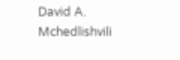David A. Mchedlishvili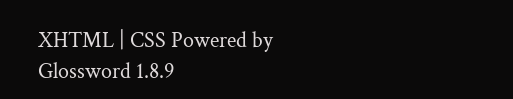XHTML | CSS Powered by Glossword 1.8.9